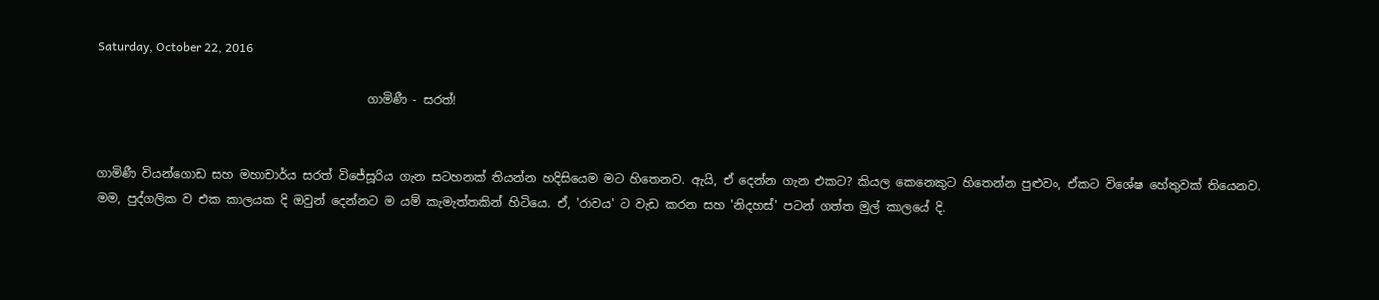Saturday, October 22, 2016

                                             ගාමිණී - සරත්!


ගාමිණී වියන්ගොඩ සහ මහාචාර්ය සරත් විජේසූරිය ගැන සටහනක් තියන්න හදිසියෙම මට හිතෙනව. ඇයි, ඒ දෙන්න ගැන එකට? කියල කෙනෙකුට හිතෙන්න පුළුවං, ඒකට විශේෂ හේතුවක් තියෙනව. මම, පුද්ගලික ව එක කාලයක දි ඔවුන් දෙන්නට ම යම් කැමැත්තකින් හිටියෙ. ඒ, 'රාවය' ට වැඩ කරන සහ 'නිදහස්' පටන් ගත්ත මුල් කාලයේ දි.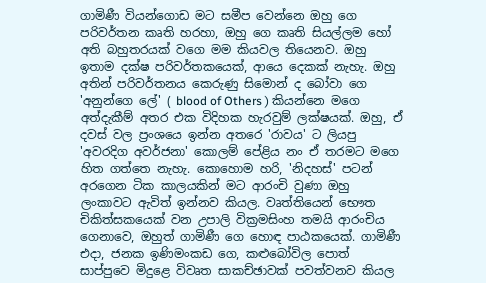ගාමිණී වියන්ගොඩ මට සමීප වෙන්නෙ ඔහු ගෙ පරිවර්තන කෘති හරහා, ඔහු ගෙ කෘති සියල්ලම හෝ අති බහුතරයක් වගෙ මම කියවල තියෙනව. ඔහු ඉතාම දක්ෂ පරිවර්තකයෙක්, ආයෙ දෙකක් නැහැ. ඔහු අතින් පරිවර්තනය කෙරුණු සිමොන් ද බෝවා ගෙ 'අනුන්ගෙ ලේ' ( blood of Others ) කියන්නෙ මගෙ අත්දැකීම් අතර එක විදිහක හැරවුම් ලක්ෂයක්. ඔහු, ඒ දවස් වල ප්‍රංශයෙ ඉන්න අතරෙ 'රාවය' ට ලියපු 'අවරදිග අවර්ජනා' කොලම් පේළිය නං ඒ තරමට මගෙ හිත ගත්තෙ නැහැ. කොහොම හරි, 'නිදහස්' පටන් අරගෙන ටික කාලයකින් මට ආරංචි වුණා ඔහු ලංකාවට ඇවිත් ඉන්නව කියල. වෘත්තියෙන් භෞත චිකිත්සකයෙක් වන උපාලි වික්‍රමසිංහ තමයි ආරංචිය ගෙනාවෙ, ඔහුත් ගාමිණී ගෙ හොඳ පාඨකයෙක්. ගාමිණී එදා, ජනක ඉණිමංකඩ ගෙ, කළුබෝවිල පොත් සාප්පුවෙ මිදුළෙ විවෘත සාකච්ඡාවක් පවත්වනව කියල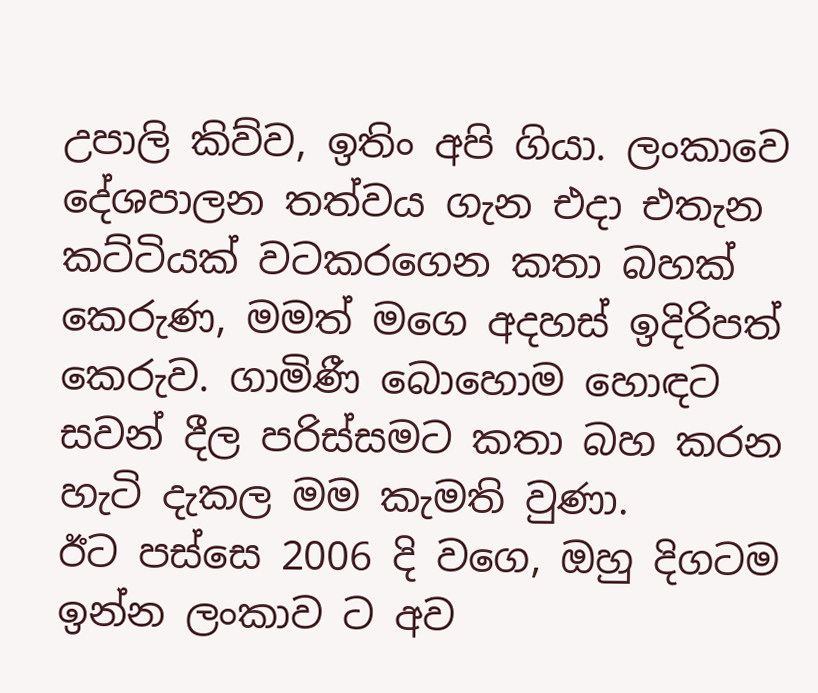උපාලි කිව්ව, ඉතිං අපි ගියා. ලංකාවෙ දේශපාලන තත්වය ගැන එදා එතැන කට්ටියක් වටකරගෙන කතා බහක් කෙරුණ, මමත් මගෙ අදහස් ඉදිරිපත් කෙරුව. ගාමිණී බොහොම හොඳට සවන් දීල පරිස්සමට කතා බහ කරන හැටි දැකල මම කැමති වුණා.
ඊට පස්සෙ 2006 දි වගෙ, ඔහු දිගටම ඉන්න ලංකාව ට අව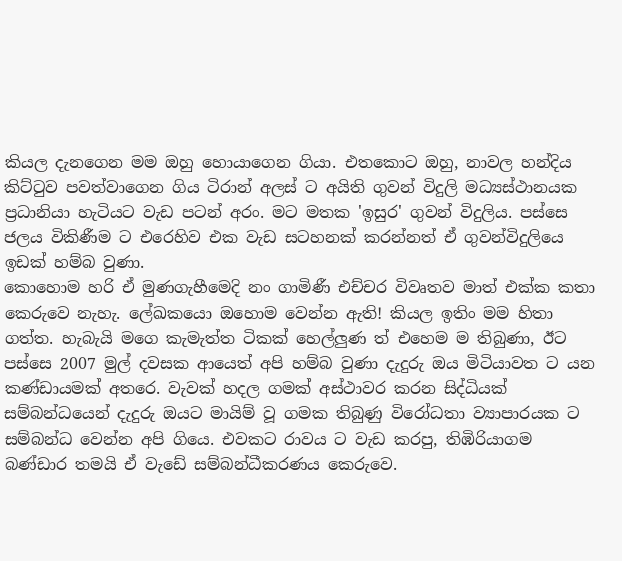කියල දැනගෙන මම ඔහු හොයාගෙන ගියා. එතකොට ඔහු, නාවල හන්දිය කිට්ටුව පවත්වාගෙන ගිය ටිරාන් අලස් ට අයිති ගුවන් විදුලි මධ්‍යස්ථානයක ප්‍රධානියා හැටියට වැඩ පටන් අරං. මට මතක 'ඉසුර' ගුවන් විදුලිය. පස්සෙ ජලය විකිණීම ට එරෙහිව එක වැඩ සටහනක් කරන්නත් ඒ ගුවන්විදුලියෙ ඉඩක් හම්බ වුණා.
කොහොම හරි ඒ මුණගැහීමෙදි නං ගාමිණී එච්චර විවෘතව මාත් එක්ක කතා කෙරුවෙ නැහැ. ලේඛකයො ඔහොම වෙන්න ඇති! කියල ඉතිං මම හිතා ගත්ත. හැබැයි මගෙ කැමැත්ත ටිකක් හෙල්ලුණ ත් එහෙම ම තිබුණා, ඊට පස්සෙ 2007 මුල් දවසක ආයෙත් අපි හම්බ වුණා දැදුරු ඔය මිටියාවත ට යන කණ්ඩායමක් අතරෙ. වැවක් හදල ගමක් අස්ථාවර කරන සිද්ධියක් සම්බන්ධයෙන් දැදුරු ඔයට මායිම් වූ ගමක තිබුණු විරෝධතා ව්‍යාපාරයක ට සම්බන්ධ වෙන්න අපි ගියෙ. එවකට රාවය ට වැඩ කරපු, තිඹිරියාගම බණ්ඩාර තමයි ඒ වැඩේ සම්බන්ධීකරණය කෙරුවෙ.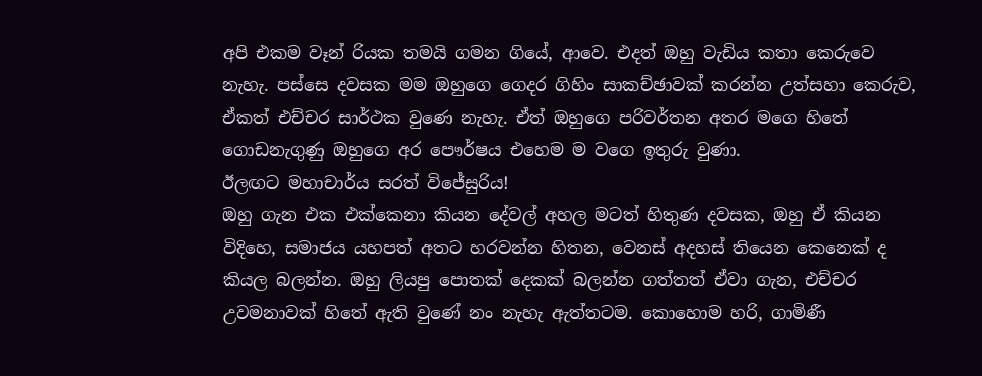අපි එකම වෑන් රියක තමයි ගමන ගියේ, ආවෙ. එදත් ඔහු වැඩිය කතා කෙරුවෙ නැහැ. පස්සෙ දවසක මම ඔහුගෙ ගෙදර ගිහිං සාකච්ඡාවක් කරන්න උත්සහා කෙරුව, ඒකත් එච්චර සාර්ථක වුණෙ නැහැ. ඒත් ඔහුගෙ පරිවර්තන අතර මගෙ හිතේ ගොඩනැගුණු ඔහුගෙ අර පෞර්ෂය එහෙම ම වගෙ ඉතුරු වුණා.
ඊලඟට මහාචාර්ය සරත් විජේසුරිය!
ඔහු ගැන එක එක්කෙනා කියන දේවල් අහල මටත් හිතුණ දවසක, ඔහු ඒ කියන විදිහෙ, සමාජය යහපත් අතට හරවන්න හිතන, වෙනස් අදහස් තියෙන කෙනෙක් ද කියල බලන්න. ඔහු ලියපු පොතක් දෙකක් බලන්න ගත්තත් ඒවා ගැන, එච්චර උවමනාවක් හිතේ ඇති වුණේ නං නැහැ ඇත්තටම. කොහොම හරි, ගාමිණී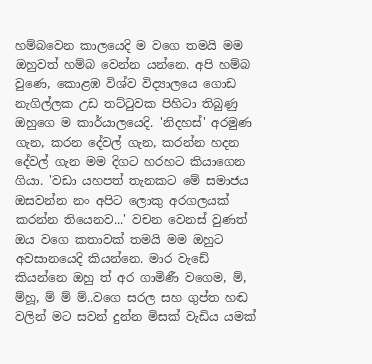හම්බවෙන කාලයෙදි ම වගෙ තමයි මම ඔහුවත් හම්බ වෙන්න යන්නෙ. අපි හම්බ වුණෙ, කොළඹ විශ්ව විද්‍යාලයෙ ගොඩ නැගිල්ලක උඩ තට්ටුවක පිහිටා තිබුණු ඔහුගෙ ම කාර්යාලයෙදි. 'නිදහස්' අරමුණ ගැන, කරන දේවල් ගැන, කරන්න හදන දේවල් ගැන මම දිගට හරහට කියාගෙන ගියා. 'වඩා යහපත් තැනකට මේ සමාජය ඔසවන්න නං අපිට ලොකු අරගලයක් කරන්න තියෙනව...' වචන වෙනස් වුණත් ඔය වගෙ කතාවක් තමයි මම ඔහුට අවසානයෙදි කියන්නෙ. මාර වැඩේ කියන්නෙ ඔහු ත් අර ගාමිණී වගෙම, ම්, ම්හූ, ම් ම් ම්..වගෙ සරල සහ ගුප්ත හඬ වලින් මට සවන් දුන්න මිසක් වැඩිය යමක්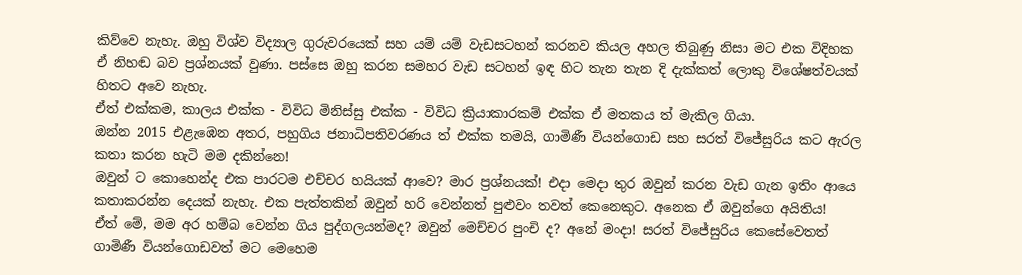කිව්වෙ නැහැ. ඔහු විශ්ව විද්‍යාල ගුරුවරයෙක් සහ යම් යම් වැඩසටහන් කරනව කියල අහල තිබුණු නිසා මට එක විදිහක ඒ නිහඬ බව ප්‍රශ්නයක් වුණා. පස්සෙ ඔහු කරන සමහර වැඩ සටහන් ඉඳ හිට තැන තැන දි දැක්කත් ලොකු විශේෂත්වයක් හිතට අවෙ නැහැ.
ඒත් එක්කම, කාලය එක්ක - විවිධ මිනිස්සු එක්ක - විවිධ ක්‍රියාකාරකම් එක්ක ඒ මතකය ත් මැකිල ගියා.
ඔන්න 2015 එළැඹෙන අතර, පහුගිය ජනාධිපතිවරණය ත් එක්ක තමයි, ගාමිණී වියන්ගොඩ සහ සරත් විජේසුරිය කට ඇරල කතා කරන හැටි මම දකින්නෙ!
ඔවුන් ට කොහෙන්ද එක පාරටම එච්චර හයියක් ආවෙ? මාර ප්‍රශ්නයක්! එදා මෙදා තුර ඔවුන් කරන වැඩ ගැන ඉතිං ආයෙ කතාකරන්න දෙයක් නැහැ. එක පැත්තකින් ඔවුන් හරි වෙන්නත් පුළුවං තවත් කෙනෙකුට. අනෙක ඒ ඔවුන්ගෙ අයිතිය!
ඒත් මේ, මම අර හම්බ වෙන්න ගිය පුද්ගලයන්මද? ඔවුන් මෙච්චර පුංචි ද? අනේ මංදා! සරත් විජේසුරිය කෙසේවෙතත් ගාමිණී වියන්ගොඩවත් මට මෙහෙම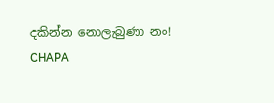දකින්න නොලැබුණා නං!
CHAPA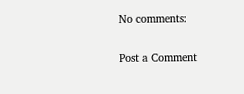No comments:

Post a Comment